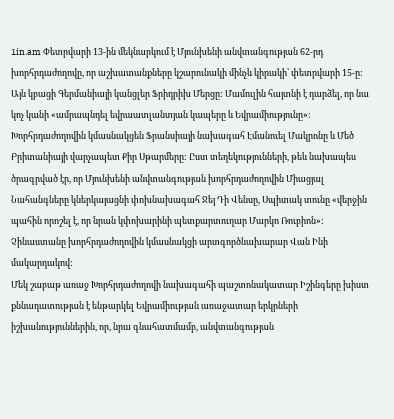1in.am Փետրվարի 13-ին մեկնարկում է Մյունխենի անվտանգության 62-րդ խորհրդաժողովը, որ աշխատանքները կշարունակի մինչև կիրակի՝ փետրվարի 15-ը: Այն կբացի Գերմանիայի կանցլեր Ֆրիդրիխ Մերցը: Մամուլին հայտնի է դարձել, որ նա կոչ կանի «ամրապնդել եվրաատլանտյան կապերը և Եվրամիությունը»: Խորհրդաժողովին կմասնակցեն Ֆրանսիայի նախագահ Էմանուել Մակրոնը և Մեծ Բրիտանիայի վարչապետ Քիր Սթարմերը: Ըստ տեղեկությունների, թեև նախապես ծրագրված էր, որ Մյունխենի անվտանգության խորհրդաժողովին Միացյալ Նահանգները կներկայացնի փոխնախագահ Ջեյ Դի Վենսը, Սպիտակ տունը «վերջին պահին որոշել է, որ նրան կփոխարինի պետքարտուղար Մարկո Ռուբիոն»: Չինաստանը խորհրդաժողովին կմասնակցի արտգործնախարար Վան Ինի մակարդակով:
Մեկ շաբաթ առաջ Խորհրդաժողովի նախագահի պաշտոնակատար Իշինգերը խիստ քննադատության է ենթարկել Եվրամիության առաջատար երկրների իշխանություններին, որ, նրա գնահատմամբ, անվտանգության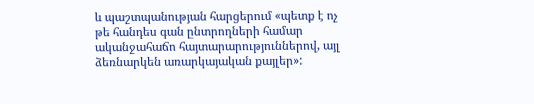և պաշտպանության հարցերում «պետք է ոչ թե հանդես գան ընտրողների համար ականջահաճո հայտարարություններով, այլ ձեռնարկեն առարկայական քայլեր»: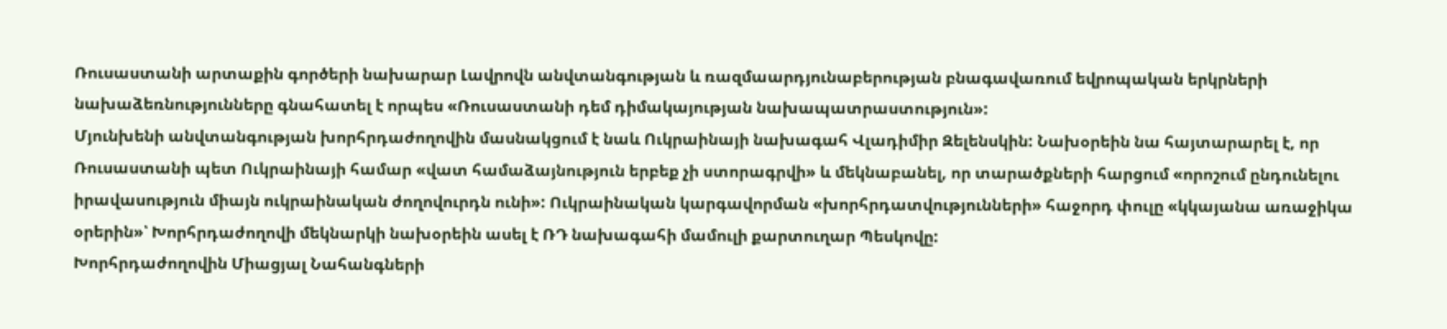Ռուսաստանի արտաքին գործերի նախարար Լավրովն անվտանգության և ռազմաարդյունաբերության բնագավառում եվրոպական երկրների նախաձեռնությունները գնահատել է որպես «Ռուսաստանի դեմ դիմակայության նախապատրաստություն»:
Մյունխենի անվտանգության խորհրդաժողովին մասնակցում է նաև Ուկրաինայի նախագահ Վլադիմիր Զելենսկին: Նախօրեին նա հայտարարել է, որ Ռուսաստանի պետ Ուկրաինայի համար «վատ համաձայնություն երբեք չի ստորագրվի» և մեկնաբանել, որ տարածքների հարցում «որոշում ընդունելու իրավասություն միայն ուկրաինական ժողովուրդն ունի»: Ուկրաինական կարգավորման «խորհրդատվությունների» հաջորդ փուլը «կկայանա առաջիկա օրերին»՝ Խորհրդաժողովի մեկնարկի նախօրեին ասել է ՌԴ նախագահի մամուլի քարտուղար Պեսկովը:
Խորհրդաժողովին Միացյալ Նահանգների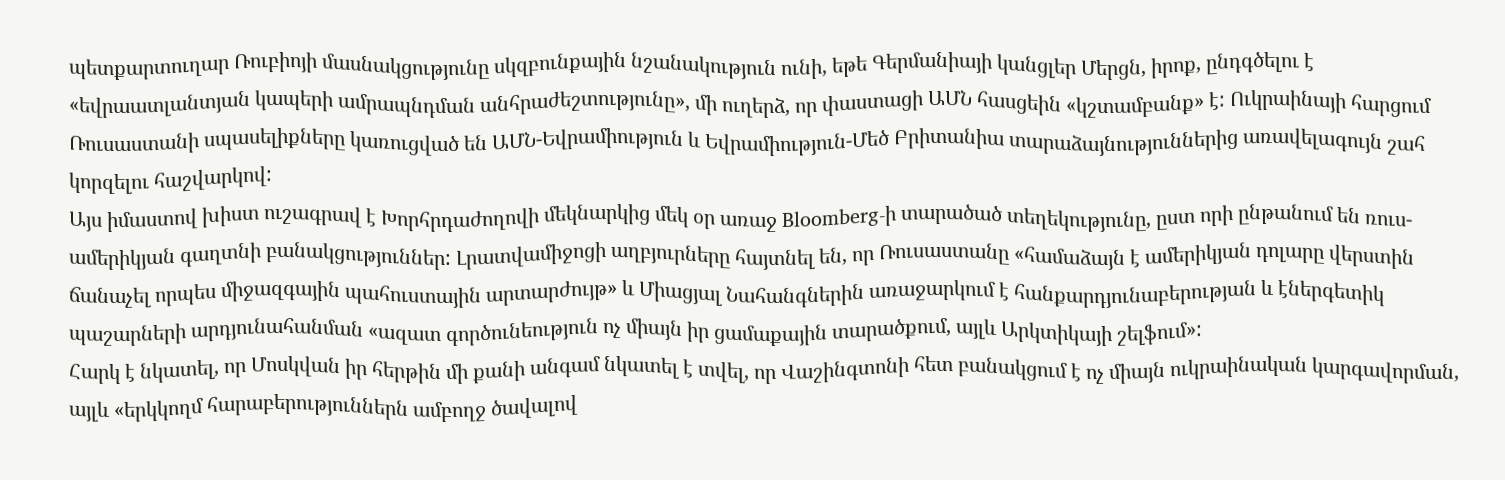պետքարտուղար Ռուբիոյի մասնակցությունը սկզբունքային նշանակություն ունի, եթե Գերմանիայի կանցլեր Մերցն, իրոք, ընդգծելու է «եվրաատլանտյան կապերի ամրապնդման անհրաժեշտությունը», մի ուղերձ, որ փաստացի ԱՄՆ հասցեին «կշտամբանք» է: Ուկրաինայի հարցում Ռուսաստանի սպասելիքները կառուցված են ԱՄՆ-Եվրամիություն և Եվրամիություն-Մեծ Բրիտանիա տարաձայնություններից առավելագույն շահ կորզելու հաշվարկով:
Այս իմաստով խիստ ուշագրավ է Խորհրդաժողովի մեկնարկից մեկ օր առաջ Bloomberg-ի տարածած տեղեկությունը, ըստ որի ընթանում են ռուս-ամերիկյան գաղտնի բանակցություններ: Լրատվամիջոցի աղբյուրները հայտնել են, որ Ռուսաստանը «համաձայն է ամերիկյան դոլարը վերստին ճանաչել որպես միջազգային պահուստային արտարժույթ» և Միացյալ Նահանգներին առաջարկում է հանքարդյունաբերության և էներգետիկ պաշարների արդյունահանման «ազատ գործունեություն ոչ միայն իր ցամաքային տարածքում, այլև Արկտիկայի շելֆում»:
Հարկ է նկատել, որ Մոսկվան իր հերթին մի քանի անգամ նկատել է տվել, որ Վաշինգտոնի հետ բանակցում է ոչ միայն ուկրաինական կարգավորման, այլև «երկկողմ հարաբերություններն ամբողջ ծավալով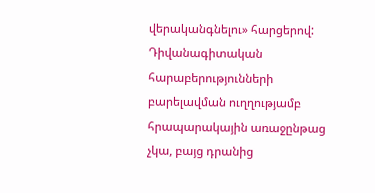վերականգնելու» հարցերով: Դիվանագիտական հարաբերությունների բարելավման ուղղությամբ հրապարակային առաջընթաց չկա, բայց դրանից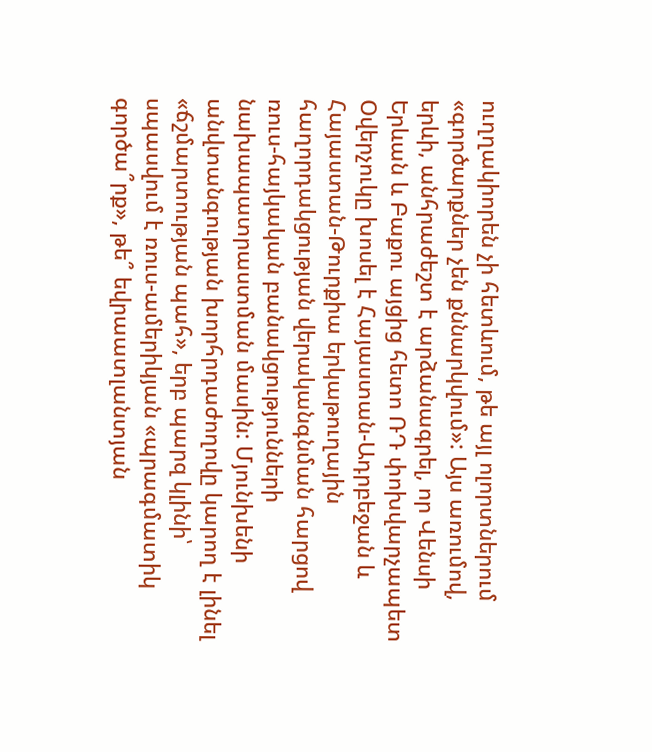ուղղակիորեն չի հետևում, թե այլ ոլորտներում «գործարքներ չեն քննարկվում»: Այս առումով, երևի, անհրաժեշտ է արձանագրել, որ Վենսի Երևան և Բաքու այցից հետո ՌԴ փոխվարչապետ Օվերչուկը խոսել է Հայաստան-Ադրբեջան և Հայաստան-Թուրքիա երկաթուղային հաղորդակցության վերականգնման հարցով ռուս-հայկական բանակցությունների նախապատրաստման մասին: Մյունխենի անվտանգության խորհրդաժողովը կարող է լինել «ճշմարտության պահ», երբ պարզ կլինի՝ սպասվում է ռուս-ամերիկյան «պրագմատիկ գործա՞րք», թե՞ եվրաատլանտյան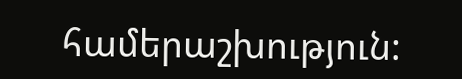համերաշխություն: